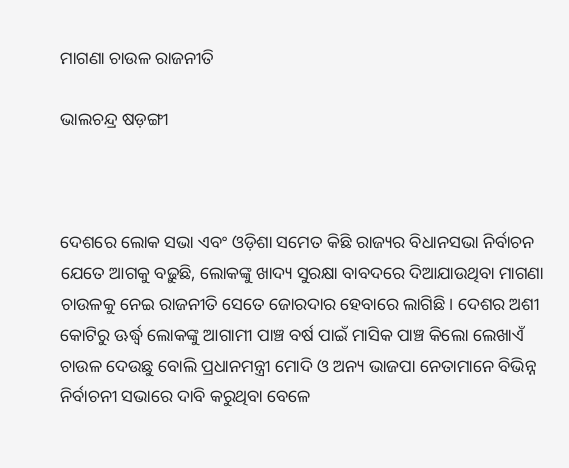ମାଗଣା ଚାଉଳ ରାଜନୀତି

ଭାଲଚନ୍ଦ୍ର ଷଡ଼ଙ୍ଗୀ



ଦେଶରେ ଲୋକ ସଭା ଏବଂ ଓଡ଼ିଶା ସମେତ କିଛି ରାଜ୍ୟର ବିଧାନସଭା ନିର୍ବାଚନ ଯେତେ ଆଗକୁ ବଢ଼ୁଛି, ଲୋକଙ୍କୁ ଖାଦ୍ୟ ସୁରକ୍ଷା ବାବଦରେ ଦିଆଯାଉଥିବା ମାଗଣା ଚାଉଳକୁ ନେଇ ରାଜନୀତି ସେତେ ଜୋରଦାର ହେବାରେ ଲାଗିଛି। ଦେଶର ଅଶୀ କୋଟିରୁ ଊର୍ଦ୍ଧ୍ୱ ଲୋକଙ୍କୁ ଆଗାମୀ ପାଞ୍ଚ ବର୍ଷ ପାଇଁ ମାସିକ ପାଞ୍ଚ କିଲୋ ଲେଖାଏଁ ଚାଉଳ ଦେଉଛୁ ବୋଲି ପ୍ରଧାନମନ୍ତ୍ରୀ ମୋଦି ଓ ଅନ୍ୟ ଭାଜପା ନେତାମାନେ ବିଭିନ୍ନ ନିର୍ବାଚନୀ ସଭାରେ ଦାବି କରୁଥିବା ବେଳେ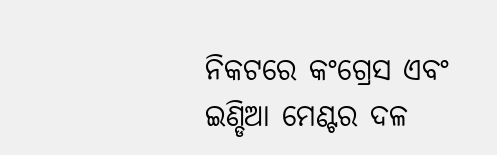ନିକଟରେ କଂଗ୍ରେସ ଏବଂ ଇଣ୍ଡିଆ ମେଣ୍ଟର ଦଳ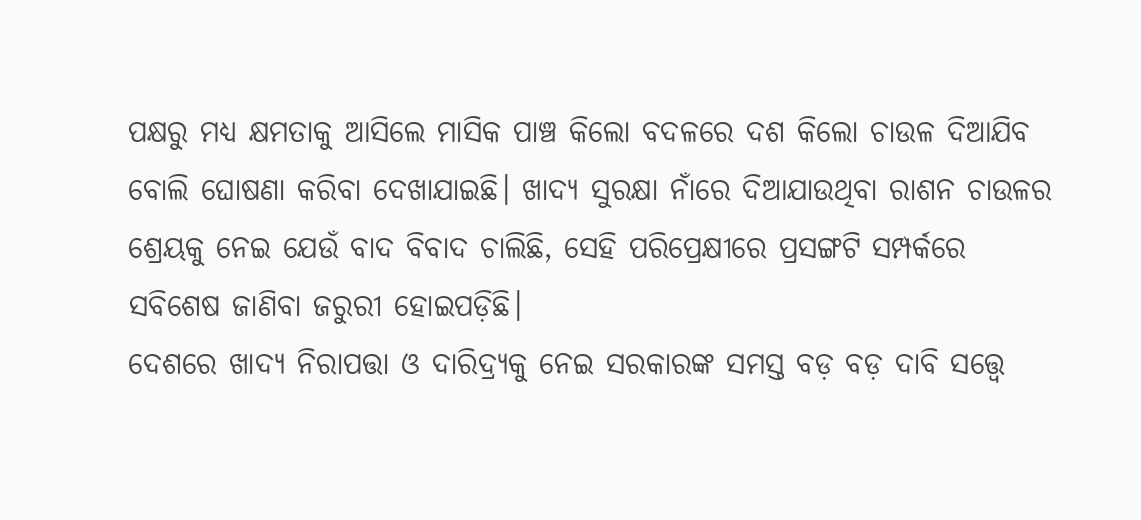ପକ୍ଷରୁ ମଧ୍ୟ କ୍ଷମତାକୁ ଆସିଲେ ମାସିକ ପାଞ୍ଚ କିଲୋ ବଦଳରେ ଦଶ କିଲୋ ଚାଉଳ ଦିଆଯିବ ବୋଲି ଘୋଷଣା କରିବା ଦେଖାଯାଇଛି। ଖାଦ୍ୟ ସୁରକ୍ଷା ନାଁରେ ଦିଆଯାଉଥିବା ରାଶନ ଚାଉଳର ଶ୍ରେୟକୁ ନେଇ ଯେଉଁ ବାଦ ବିବାଦ ଚାଲିଛି, ସେହି ପରିପ୍ରେକ୍ଷୀରେ ପ୍ରସଙ୍ଗଟି ସମ୍ପର୍କରେ ସବିଶେଷ ଜାଣିବା ଜରୁରୀ ହୋଇପଡ଼ିଛି।
ଦେଶରେ ଖାଦ୍ୟ ନିରାପତ୍ତା ଓ ଦାରିଦ୍ର୍ୟକୁ ନେଇ ସରକାରଙ୍କ ସମସ୍ତ ବଡ଼ ବଡ଼ ଦାବି ସତ୍ତ୍ୱେ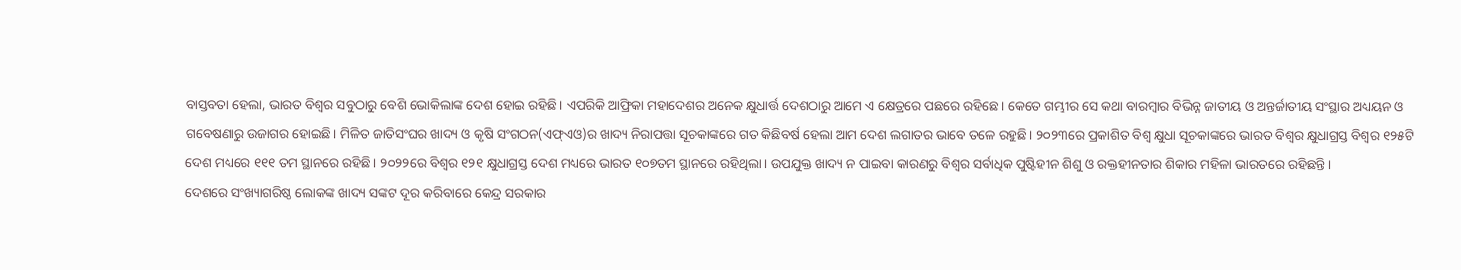ବାସ୍ତବତା ହେଲା, ଭାରତ ବିଶ୍ୱର ସବୁଠାରୁ ବେଶି ଭୋକିଲାଙ୍କ ଦେଶ ହୋଇ ରହିଛି। ଏପରିକି ଆଫ୍ରିକା ମହାଦେଶର ଅନେକ କ୍ଷୁଧାର୍ତ୍ତ ଦେଶଠାରୁ ଆମେ ଏ କ୍ଷେତ୍ରରେ ପଛରେ ରହିଛେ। କେତେ ଗମ୍ଭୀର ସେ କଥା ବାରମ୍ବାର ବିଭିନ୍ନ ଜାତୀୟ ଓ ଅନ୍ତର୍ଜାତୀୟ ସଂସ୍ଥାର ଅଧ୍ୟୟନ ଓ ଗବେଷଣାରୁ ଉଜାଗର ହୋଇଛି। ମିଳିତ ଜାତିସଂଘର ଖାଦ୍ୟ ଓ କୃଷି ସଂଗଠନ(ଏଫ୍‌ଏଓ)ର ଖାଦ୍ୟ ନିରାପତ୍ତା ସୂଚକାଙ୍କରେ ଗତ କିଛିବର୍ଷ ହେଲା ଆମ ଦେଶ ଲଗାତର ଭାବେ ତଳେ ରହୁଛି। ୨୦୨୩ରେ ପ୍ରକାଶିତ ବିଶ୍ୱ କ୍ଷୁଧା ସୂଚକାଙ୍କରେ ଭାରତ ବିଶ୍ୱର କ୍ଷୁଧାଗ୍ରସ୍ତ ବିଶ୍ୱର ୧୨୫ଟି ଦେଶ ମଧ୍ୟରେ ୧୧୧ ତମ ସ୍ଥାନରେ ରହିଛି। ୨୦୨୨ରେ ବିଶ୍ୱର ୧୨୧ କ୍ଷୁଧାଗ୍ରସ୍ତ ଦେଶ ମଧ୍ୟରେ ଭାରତ ୧୦୭ତମ ସ୍ଥାନରେ ରହିଥିଲା। ଉପଯୁକ୍ତ ଖାଦ୍ୟ ନ ପାଇବା କାରଣରୁ ବିଶ୍ୱର ସର୍ବାଧିକ ପୁଷ୍ଟିହୀନ ଶିଶୁ ଓ ରକ୍ତହୀନତାର ଶିକାର ମହିଳା ଭାରତରେ ରହିଛନ୍ତି।
ଦେଶରେ ସଂଖ୍ୟାଗରିଷ୍ଠ ଲୋକଙ୍କ ଖାଦ୍ୟ ସଙ୍କଟ ଦୂର କରିବାରେ କେନ୍ଦ୍ର ସରକାର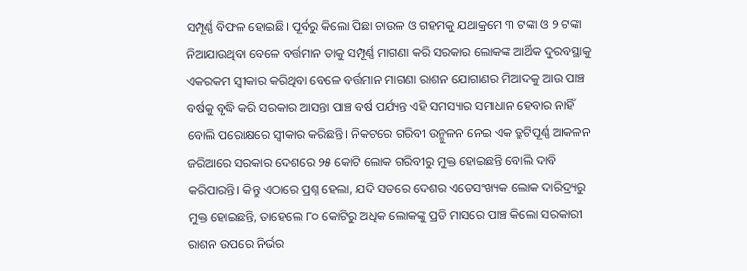ସମ୍ପୂର୍ଣ୍ଣ ବିଫଳ ହୋଇଛି। ପୂର୍ବରୁ କିଲୋ ପିଛା ଚାଉଳ ଓ ଗହମକୁ ଯଥାକ୍ରମେ ୩ ଟଙ୍କା ଓ ୨ ଟଙ୍କା ନିଆଯାଉଥିବା ବେଳେ ବର୍ତ୍ତମାନ ତାକୁ ସମ୍ପୂର୍ଣ୍ଣ ମାଗଣା କରି ସରକାର ଲୋକଙ୍କ ଆର୍ଥିକ ଦୁରବସ୍ଥାକୁ ଏକରକମ ସ୍ବୀକାର କରିଥିବା ବେଳେ ବର୍ତ୍ତମାନ ମାଗଣା ରାଶନ ଯୋଗାଣର ମିଆଦକୁ ଆଉ ପାଞ୍ଚ ବର୍ଷକୁ ବୃଦ୍ଧି କରି ସରକାର ଆସନ୍ତା ପାଞ୍ଚ ବର୍ଷ ପର୍ଯ୍ୟନ୍ତ ଏହି ସମସ୍ୟାର ସମାଧାନ ହେବାର ନାହିଁ ବୋଲି ପରୋକ୍ଷରେ ସ୍ବୀକାର କରିଛନ୍ତି। ନିକଟରେ ଗରିବୀ ଉନ୍ମୁଳନ ନେଇ ଏକ ତ୍ରୁଟିପୂର୍ଣ୍ଣ ଆକଳନ ଜରିଆରେ ସରକାର ଦେଶରେ ୨୫ କୋଟି ଲୋକ ଗରିବୀରୁ ମୁକ୍ତ ହୋଇଛନ୍ତି ବୋଲି ଦାବି କରିପାରନ୍ତି। କିନ୍ତୁ ଏଠାରେ ପ୍ରଶ୍ନ ହେଲା, ଯଦି ସତରେ ଦେଶର ଏତେସଂଖ୍ୟକ ଲୋକ ଦାରିଦ୍ର୍ୟରୁ ମୁକ୍ତ ହୋଇଛନ୍ତି, ତାହେଲେ ୮୦ କୋଟିରୁ ଅଧିକ ଲୋକଙ୍କୁ ପ୍ରତି ମାସରେ ପାଞ୍ଚ କିଲୋ ସରକାରୀ ରାଶନ ଉପରେ ନିର୍ଭର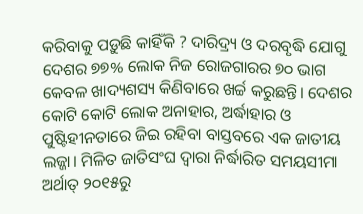କରିବାକୁ ପଡ଼ୁଛି କାହିଁକି ? ଦାରିଦ୍ର୍ୟ ଓ ଦରବୃଦ୍ଧି ଯୋଗୁ ଦେଶର ୭୭% ଲୋକ ନିଜ ରୋଜଗାରର ୭୦ ଭାଗ କେବଳ ଖାଦ୍ୟଶସ୍ୟ କିଣିବାରେ ଖର୍ଚ୍ଚ କରୁଛନ୍ତି। ଦେଶର କୋଟି କୋଟି ଲୋକ ଅନାହାର, ଅର୍ଦ୍ଧାହାର ଓ ପୁଷ୍ଟିହୀନତାରେ ଜିଇ ରହିବା ବାସ୍ତବରେ ଏକ ଜାତୀୟ ଲଜ୍ଜା। ମିଳିତ ଜାତିସଂଘ ଦ୍ୱାରା ନିର୍ଦ୍ଧାରିତ ସମୟସୀମା ଅର୍ଥାତ୍‌ ୨୦୧୫ରୁ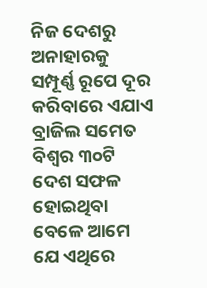ନିଜ ଦେଶରୁ ଅନାହାରକୁ ସମ୍ପୂର୍ଣ୍ଣ ରୂପେ ଦୂର କରିବାରେ ଏଯାଏ ବ୍ରାଜିଲ ସମେତ ବିଶ୍ୱର ୩୦ଟି ଦେଶ ସଫଳ ହୋଇଥିବା ବେଳେ ଆମେ ଯେ ଏଥିରେ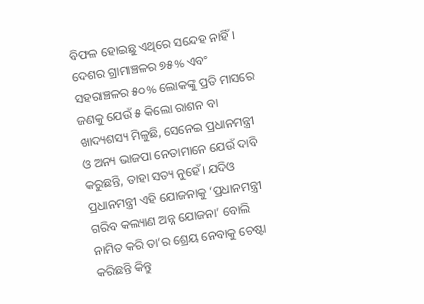ବିଫଳ ହୋଇଛୁ ଏଥିରେ ସନ୍ଦେହ ନାହିଁ।
ଦେଶର ଗ୍ରାମାଞ୍ଚଳର ୭୫% ଏବଂ ସହରାଞ୍ଚଳର ୫୦% ଲୋକଙ୍କୁ ପ୍ରତି ମାସରେ ଜଣକୁ ଯେଉଁ ୫ କିଲୋ ରାଶନ ବା ଖାଦ୍ୟଶସ୍ୟ ମିଳୁଛି, ସେନେଇ ପ୍ରଧାନମନ୍ତ୍ରୀ ଓ ଅନ୍ୟ ଭାଜପା ନେତାମାନେ ଯେଉଁ ଦାବି କରୁଛନ୍ତି, ତାହା ସତ୍ୟ ନୁହେଁ। ଯଦିଓ ପ୍ରଧାନମନ୍ତ୍ରୀ ଏହି ଯୋଜନାକୁ ‘ପ୍ରଧାନମନ୍ତ୍ରୀ ଗରିବ କଲ୍ୟାଣ ଅନ୍ନ ଯୋଜନା’ ବୋଲି ନାମିତ କରି ତା’ର ଶ୍ରେୟ ନେବାକୁ ଚେଷ୍ଟା କରିଛନ୍ତି କିନ୍ତୁ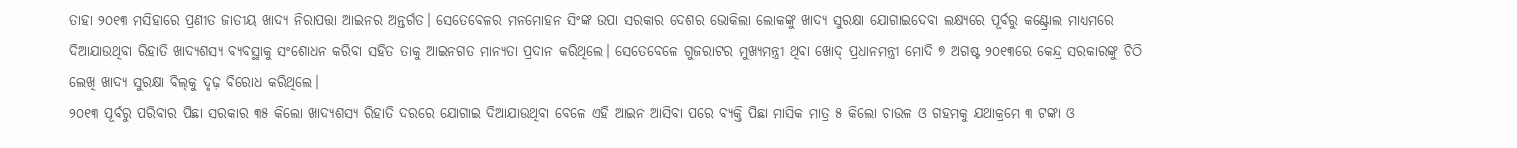ତାହା ୨୦୧୩ ମସିହାରେ ପ୍ରଣୀତ ଜାତୀୟ ଖାଦ୍ୟ ନିରାପତ୍ତା ଆଇନର ଅନ୍ତର୍ଗତ। ସେତେବେଳର ମନମୋହନ ସିଂଙ୍କ ଉପା ସରକାର ଦେଶର ଭୋକିଲା ଲୋକଙ୍କୁ ଖାଦ୍ୟ ସୁରକ୍ଷା ଯୋଗାଇଦେବା ଲକ୍ଷ୍ୟରେ ପୂର୍ବରୁ କଣ୍ଟ୍ରୋଲ ମାଧ୍ୟମରେ ଦିଆଯାଉଥିବା ରିହାତି ଖାଦ୍ୟଶସ୍ୟ ବ୍ୟବସ୍ଥାକୁ ସଂଶୋଧନ କରିବା ସହିତ ତାକୁ ଆଇନଗତ ମାନ୍ୟତା ପ୍ରଦାନ କରିଥିଲେ। ସେତେବେଳେ ଗୁଜରାଟର ମୁଖ୍ୟମନ୍ତ୍ରୀ ଥିବା ଖୋଦ୍‌ ପ୍ରଧାନମନ୍ତ୍ରୀ ମୋଦି ୭ ଅଗଷ୍ଟ ୨୦୧୩ରେ କେନ୍ଦ୍ର ସରକାରଙ୍କୁ ଚିଠି ଲେଖି ଖାଦ୍ୟ ସୁରକ୍ଷା ବିଲ୍‌କୁ ଦୃଢ଼ ବିରୋଧ କରିଥିଲେ।
୨୦୧୩ ପୂର୍ବରୁ ପରିବାର ପିଛା ସରକାର ୩୫ କିଲୋ ଖାଦ୍ୟଶସ୍ୟ ରିହାତି ଦରରେ ଯୋଗାଇ ଦିଆଯାଉଥିବା ବେଳେ ଏହି ଆଇନ ଆସିବା ପରେ ବ୍ୟକ୍ତି ପିଛା ମାସିକ ମାତ୍ର ୫ କିଲୋ ଚାଉଳ ଓ ଗହମକୁ ଯଥାକ୍ରମେ ୩ ଟଙ୍କା ଓ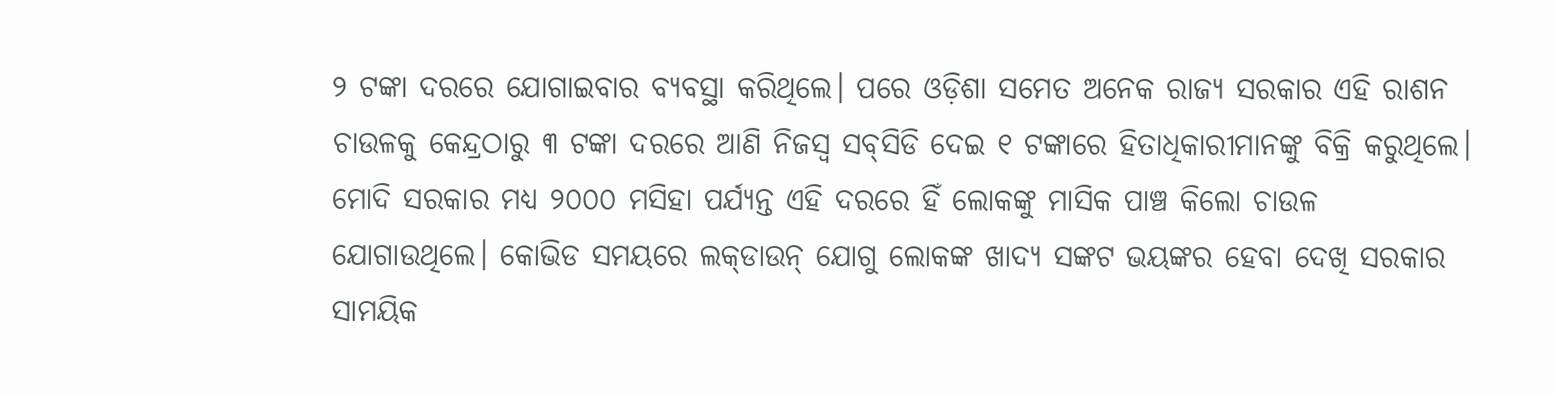୨ ଟଙ୍କା ଦରରେ ଯୋଗାଇବାର ବ୍ୟବସ୍ଥା କରିଥିଲେ। ପରେ ଓଡ଼ିଶା ସମେତ ଅନେକ ରାଜ୍ୟ ସରକାର ଏହି ରାଶନ ଚାଉଳକୁ କେନ୍ଦ୍ରଠାରୁ ୩ ଟଙ୍କା ଦରରେ ଆଣି ନିଜସ୍ବ ସବ୍‌ସିଡି ଦେଇ ୧ ଟଙ୍କାରେ ହିତାଧିକାରୀମାନଙ୍କୁ ବିକ୍ରି କରୁଥିଲେ। ମୋଦି ସରକାର ମଧ୍ୟ ୨୦୦୦ ମସିହା ପର୍ଯ୍ୟନ୍ତ ଏହି ଦରରେ ହିଁ ଲୋକଙ୍କୁ ମାସିକ ପାଞ୍ଚ କିଲୋ ଚାଉଳ ଯୋଗାଉଥିଲେ। କୋଭିଡ ସମୟରେ ଲକ୍‌ଡାଉନ୍‌ ଯୋଗୁ ଲୋକଙ୍କ ଖାଦ୍ୟ ସଙ୍କଟ ଭୟଙ୍କର ହେବା ଦେଖି ସରକାର ସାମୟିକ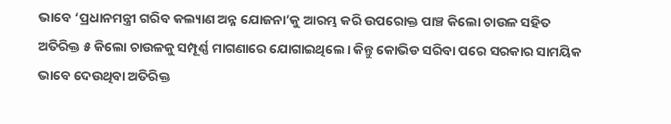ଭାବେ ‘ପ୍ରଧାନମନ୍ତ୍ରୀ ଗରିବ କଲ୍ୟାଣ ଅନ୍ନ ଯୋଜନା’କୁ ଆରମ୍ଭ କରି ଉପରୋକ୍ତ ପାଞ୍ଚ କିଲୋ ଚାଉଳ ସହିତ ଅତିରିକ୍ତ ୫ କିଲୋ ଚାଉଳକୁ ସମ୍ପୂର୍ଣ୍ଣ ମାଗଣାରେ ଯୋଗାଇଥିଲେ। କିନ୍ତୁ କୋଭିଡ ସରିବା ପରେ ସରକାର ସାମୟିକ ଭାବେ ଦେଉଥିବା ଅତିରିକ୍ତ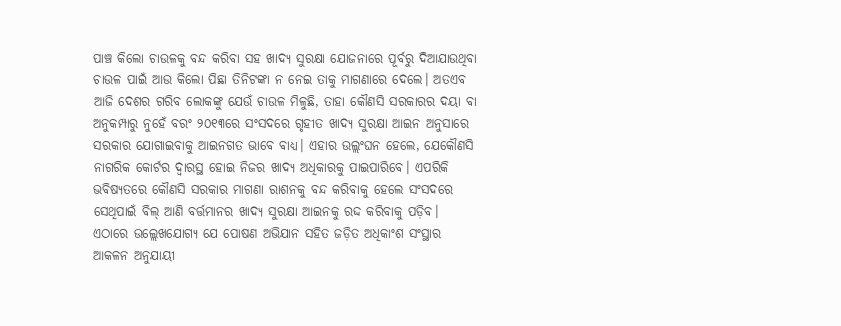ପାଞ୍ଚ କିଲୋ ଚାଉଳକୁ ବନ୍ଦ କରିବା ସହ ଖାଦ୍ୟ ସୁରକ୍ଷା ଯୋଜନାରେ ପୂର୍ବରୁ ଦିଆଯାଉଥିବା ଚାଉଳ ପାଇଁ ଆଉ କିଲୋ ପିଛା ତିନିଟଙ୍କା ନ ନେଇ ତାକୁ ମାଗଣାରେ ଦେଲେ। ଅତଏବ ଆଜି ଦେଶର ଗରିବ ଲୋକଙ୍କୁ ଯେଉଁ ଚାଉଳ ମିଳୁଛି, ତାହା କୌଣସି ସରକାରର ଦୟା ବା ଅନୁକମ୍ପାରୁ ନୁହେଁ ବରଂ ୨୦୧୩ରେ ସଂସଦରେ ଗୃହୀତ ଖାଦ୍ୟ ସୁରକ୍ଷା ଆଇନ ଅନୁସାରେ ସରକାର ଯୋଗାଇବାକୁ ଆଇନଗତ ଭାବେ ବାଧ୍ୟ। ଏହାର ଉଲ୍ଲଂଘନ ହେଲେ, ଯେକୌଣସି ନାଗରିକ କୋର୍ଟର ଦ୍ୱାରସ୍ଥ ହୋଇ ନିଜର ଖାଦ୍ୟ ଅଧିକାରକୁ ପାଇପାରିବେ। ଏପରିକି ଭବିଷ୍ୟତରେ କୌଣସି ସରକାର ମାଗଣା ରାଶନକୁ ବନ୍ଦ କରିବାକୁ ହେଲେ ସଂସଦରେ ସେଥିପାଇଁ ବିଲ୍‌ ଆଣି ବର୍ତ୍ତମାନର ଖାଦ୍ୟ ସୁରକ୍ଷା ଆଇନକୁ ରଦ୍ଦ କରିବାକୁ ପଡ଼ିବ।
ଏଠାରେ ଉଲ୍ଲେଖଯୋଗ୍ୟ ଯେ ପୋଷଣ ଅଭିଯାନ ସହିତ ଜଡ଼ିତ ଅଧିକାଂଶ ସଂସ୍ଥାର ଆକଳନ ଅନୁଯାୟୀ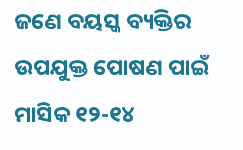ଜଣେ ବୟସ୍କ ବ୍ୟକ୍ତିର ଉପଯୁକ୍ତ ପୋଷଣ ପାଇଁ ମାସିକ ୧୨-୧୪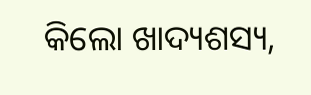କିଲୋ ଖାଦ୍ୟଶସ୍ୟ,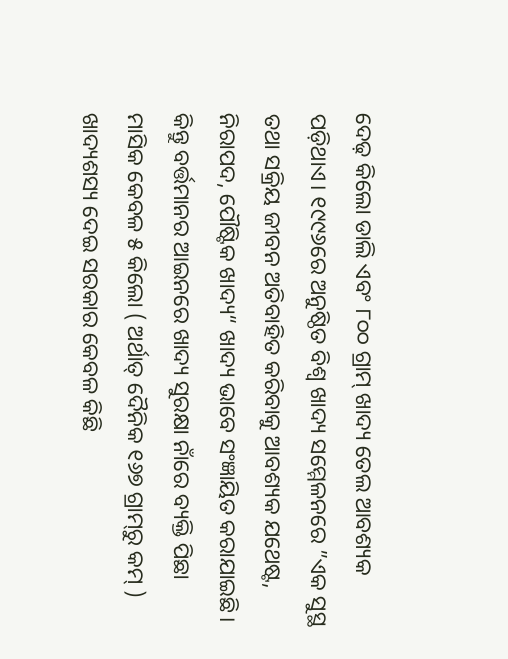ଦେଢ଼ କିଲୋ ଡାଲି ଏବଂ ୮୦୦ ଗ୍ରାମ୍‌ ଖାଦ୍ୟ ତେଲ ଆବଶ୍ୟକ ପଡ଼ିଥାଏ। ୧୯୯୬ରେ ଅନୁଷ୍ଠିତ ବିଶ୍ୱ ଖାଦ୍ୟ ସମ୍ମେଳନରେ ”ଏକ ସୁସ୍ଥ ତଥା ସକ୍ରିୟ ଜୀବନ ଅତିବାହିତ କରିବାକୁ ଆବଶ୍ୟକ ଯଥେଷ୍ଟ, ନିରାପଦ, ପୌଷ୍ଟିକ ଖାଦ୍ୟ“ ଖାଦ୍ୟ ଭାବେ ସଂଜ୍ଞାୟିତ କରାଯାଇଛି। କିନ୍ତୁ ବର୍ତ୍ତମାନର ଆଇନରେ ଖାଦ୍ୟ ସୁରକ୍ଷା ନାଁରେ ବ୍ୟକ୍ତି ପିଛା ମାସିକ କେବଳ ୫ କିଲୋ ( ଅର୍ଥାତ୍‌ ଦୈନିକ ୧୬୭ ଗ୍ରାମ୍‌ରୁ କମ୍‌ ) ଖାଦ୍ୟଶସ୍ୟ ଦେଇ ସରକାର କେବଳ କିଛି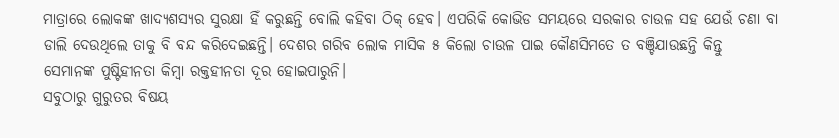ମାତ୍ରାରେ ଲୋକଙ୍କ ଖାଦ୍ୟଶସ୍ୟର ସୁରକ୍ଷା ହିଁ କରୁଛନ୍ତି ବୋଲି କହିବା ଠିକ୍‌ ହେବ। ଏପରିକି କୋଭିଡ ସମୟରେ ସରକାର ଚାଉଳ ସହ ଯେଉଁ ଚଣା ବା ଡାଲି ଦେଉଥିଲେ ତାକୁ ବି ବନ୍ଦ କରିଦେଇଛନ୍ତି। ଦେଶର ଗରିବ ଲୋକ ମାସିକ ୫ କିଲୋ ଚାଉଳ ପାଇ କୌଣସିମତେ ତ ବଞ୍ଚିଯାଉଛନ୍ତି କିନ୍ତୁ ସେମାନଙ୍କ ପୁଷ୍ଟିହୀନତା କିମ୍ବା ରକ୍ତହୀନତା ଦୂର ହୋଇପାରୁନି।
ସବୁଠାରୁ ଗୁରୁତର ବିଷୟ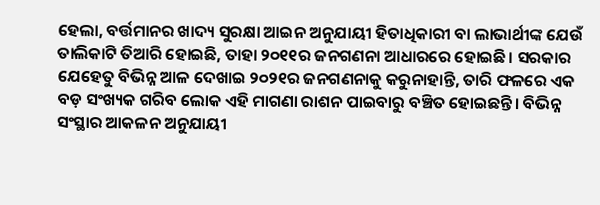ହେଲା, ବର୍ତ୍ତମାନର ଖାଦ୍ୟ ସୁରକ୍ଷା ଆଇନ ଅନୁଯାୟୀ ହିତାଧିକାରୀ ବା ଲାଭାର୍ଥୀଙ୍କ ଯେଉଁ ତାଲିକାଟି ତିଆରି ହୋଇଛି, ତାହା ୨୦୧୧ର ଜନଗଣନା ଆଧାରରେ ହୋଇଛି। ସରକାର ଯେହେତୁ ବିଭିନ୍ନ ଆଳ ଦେଖାଇ ୨୦୨୧ର ଜନଗଣନାକୁ କରୁନାହାନ୍ତି, ତାରି ଫଳରେ ଏକ ବଡ଼ ସଂଖ୍ୟକ ଗରିବ ଲୋକ ଏହି ମାଗଣା ରାଶନ ପାଇବାରୁ ବଞ୍ଚିତ ହୋଇଛନ୍ତି। ବିଭିନ୍ନ ସଂସ୍ଥାର ଆକଳନ ଅନୁଯାୟୀ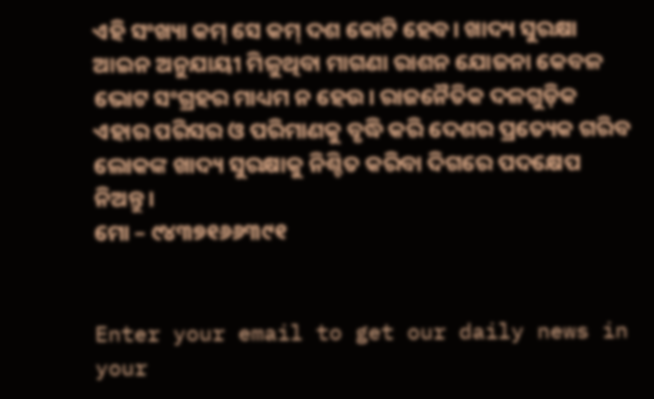ଏହି ସଂଖ୍ୟା କମ୍‌ ସେ କମ୍‌ ଦଶ କୋଟି ହେବ। ଖାଦ୍ୟ ସୁରକ୍ଷା ଆଇନ ଅନୁଯାୟୀ ମିଳୁଥିବା ମାଗଣା ରାଶନ ଯୋଜନା କେବଳ ଭୋଟ ସଂଗ୍ରହର ମାଧ୍ୟମ ନ ହେଉ। ରାଜନୈତିକ ଦଳଗୁଡ଼ିକ ଏହାର ପରିସର ଓ ପରିମାଣକୁ ବୃଦ୍ଧି କରି ଦେଶର ପ୍ରତ୍ୟେକ ଗରିବ ଲୋକଙ୍କ ଖାଦ୍ୟ ସୁରକ୍ଷାକୁ ନିଶ୍ଚିତ କରିବା ଦିଗରେ ପଦକ୍ଷେପ ନିଅନ୍ତୁ।
ମୋ – ୯୪୩୭୧୬୬୩୯୧


Enter your email to get our daily news in your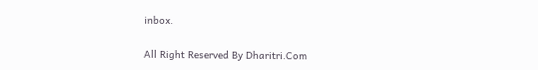inbox.

All Right Reserved By Dharitri.Com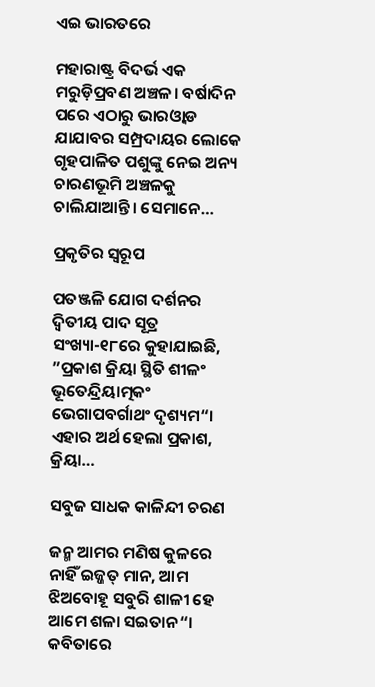ଏଇ ଭାରତରେ

ମହାରାଷ୍ଟ୍ର ବିଦର୍ଭ ଏକ ମରୁଡ଼ିପ୍ରବଣ ଅଞ୍ଚଳ। ବର୍ଷାଦିନ ପରେ ଏଠାରୁ ଭାରଓ୍ବାଡ ଯାଯାବର ସମ୍ପ୍ରଦାୟର ଲୋକେ ଗୃହପାଳିତ ପଶୁଙ୍କୁ ନେଇ ଅନ୍ୟ ଚାରଣଭୂମି ଅଞ୍ଚଳକୁ ଚାଲିଯାଆନ୍ତି। ସେମାନେ…

ପ୍ରକୃତିର ସ୍ବରୂପ

ପତଞ୍ଜଳି ଯୋଗ ଦର୍ଶନର ଦ୍ୱିତୀୟ ପାଦ ସୂତ୍ର ସଂଖ୍ୟା-୧୮ରେ କୁହାଯାଇଛି, ”ପ୍ରକାଶ କ୍ରିୟା ସ୍ଥିତି ଶୀଳଂ ଭୂତେନ୍ଦ୍ରିୟାତ୍ମକଂ ଭେଗାପବର୍ଗାଥଂ ଦୃଶ୍ୟମ“। ଏହାର ଅର୍ଥ ହେଲା ପ୍ରକାଶ, କ୍ରିୟା…

ସବୁଜ ସାଧକ କାଳିନ୍ଦୀ ଚରଣ

ଜନ୍ମ ଆମର ମଣିଷ କୁଳରେ ନାହିଁ ଇଜ୍ଜତ୍‌ ମାନ, ଆମ ଝିଅବୋହୂ ସବୁରି ଶାଳୀ ହେ ଆମେ ଶଳା ସଇତାନ“। କବିତାରେ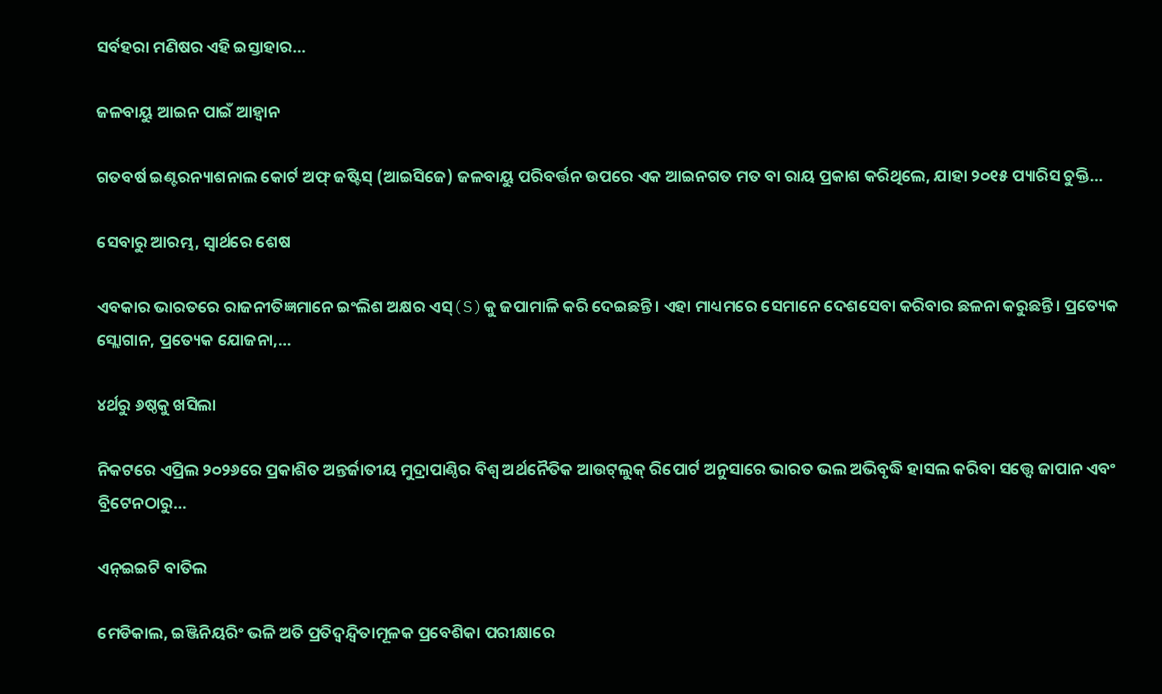ସର୍ବହରା ମଣିଷର ଏହି ଇସ୍ତାହାର…

ଜଳବାୟୁ ଆଇନ ପାଇଁ ଆହ୍ବାନ

ଗତବର୍ଷ ଇଣ୍ଟରନ୍ୟାଶନାଲ କୋର୍ଟ ଅଫ୍‌ ଜଷ୍ଟିସ୍‌ (ଆଇସିଜେ) ଜଳବାୟୁ ପରିବର୍ତ୍ତନ ଉପରେ ଏକ ଆଇନଗତ ମତ ବା ରାୟ ପ୍ରକାଶ କରିଥିଲେ, ଯାହା ୨୦୧୫ ପ୍ୟାରିସ ଚୁକ୍ତି…

ସେବାରୁ ଆରମ୍ଭ, ସ୍ୱାର୍ଥରେ ଶେଷ

ଏବକାର ଭାରତରେ ରାଜନୀତିଜ୍ଞମାନେ ଇଂଲିଶ ଅକ୍ଷର ଏସ୍‌(S)କୁ ଜପାମାଳି କରି ଦେଇଛନ୍ତି। ଏହା ମାଧ୍ୟମରେ ସେମାନେ ଦେଶସେବା କରିବାର ଛଳନା କରୁଛନ୍ତି। ପ୍ରତ୍ୟେକ ସ୍ଲୋଗାନ, ପ୍ରତ୍ୟେକ ଯୋଜନା,…

୪ର୍ଥରୁ ୬ଷ୍ଠକୁ ଖସିଲା

ନିକଟରେ ଏପ୍ରିଲ ୨୦୨୬ରେ ପ୍ରକାଶିତ ଅନ୍ତର୍ଜାତୀୟ ମୁଦ୍ରାପାଣ୍ଠିର ବିଶ୍ୱ ଅର୍ଥନୈତିକ ଆଉଟ୍‌ଲୁକ୍‌ ରିପୋର୍ଟ ଅନୁସାରେ ଭାରତ ଭଲ ଅଭିବୃଦ୍ଧି ହାସଲ କରିବା ସତ୍ତ୍ୱେ ଜାପାନ ଏବଂ ବ୍ରିଟେନଠାରୁ…

ଏନ୍‌ଇଇଟି ବାତିଲ

ମେଡିକାଲ, ଇଞ୍ଜିନିୟରିଂ ଭଳି ଅତି ପ୍ରତିଦ୍ୱନ୍ଦ୍ୱିତାମୂଳକ ପ୍ରବେଶିକା ପରୀକ୍ଷାରେ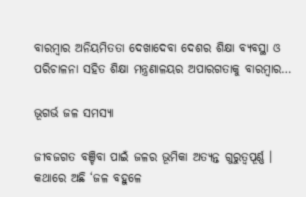ବାରମ୍ବାର ଅନିୟମିତତା ଦେଖାଦେବା ଦେଶର ଶିକ୍ଷା ବ୍ୟବସ୍ଥା ଓ ପରିଚାଳନା ସହିତ ଶିକ୍ଷା ମନ୍ତ୍ରଣାଳୟର ଅପାରଗତାକୁ ବାରମ୍ବାର…

ଭୂଗର୍ଭ ଜଳ ସମସ୍ୟା

ଜୀବଜଗତ ବଞ୍ଚିବା ପାଇଁ ଜଳର ଭୂମିକା ଅତ୍ୟନ୍ତ ଗୁରୁତ୍ୱପୂର୍ଣ୍ଣ । କଥାରେ ଅଛି ‘ଜଳ ବହୁଳେ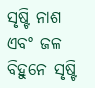ସୃଷ୍ଟି ନାଶ ଏବଂ ଜଳ ବିହୁନେ ସୃଷ୍ଟି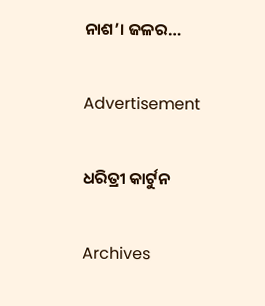ନାଶ’। ଜଳର…

Advertisement

ଧରିତ୍ରୀ କାର୍ଟୁନ

Archives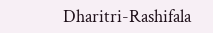Dharitri-Rashifala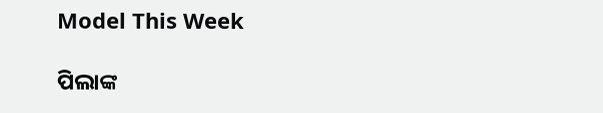Model This Week

ପିଲାଙ୍କ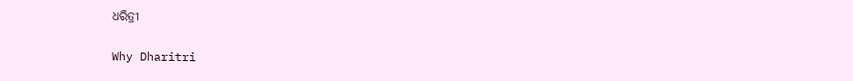ଧରିତ୍ରୀ

Why Dharitri